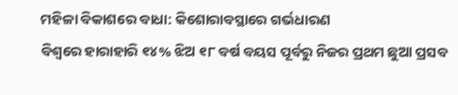ମହିଳା ବିକାଶରେ ବାଧା: କିଶୋରାବସ୍ଥାରେ ଗର୍ଭଧାରଣ
ବିଶ୍ୱରେ ହାରାହାରି ୧୪% ଝିଅ ୧୮ ବର୍ଷ ବୟସ ପୂର୍ବରୁ ନିଜର ପ୍ରଥମ ଛୁଆ ପ୍ରସବ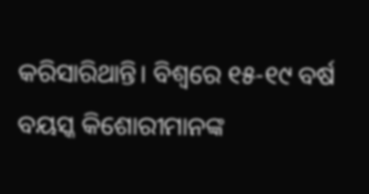କରିସାରିଥାନ୍ତି। ବିଶ୍ୱରେ ୧୫-୧୯ ବର୍ଷ ବୟସ୍କ କିଶୋରୀମାନଙ୍କ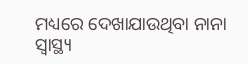ମଧ୍ୟରେ ଦେଖାଯାଉଥିବା ନାନା ସ୍ୱାସ୍ଥ୍ୟ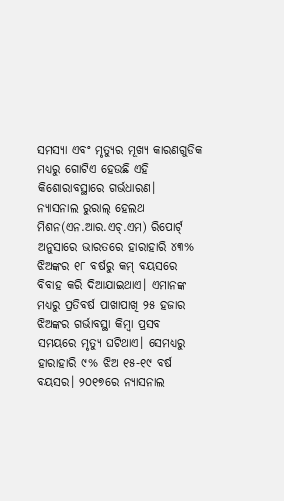ସମସ୍ୟା ଏବଂ ମୃତ୍ୟୁର ମୂଖ୍ୟ କାରଣଗୁଡିକ ମଧ୍ୟରୁ ଗୋଟିଏ ହେଉଛି ଏହି କିଶୋରାବସ୍ଥାରେ ଗର୍ଭଧାରଣ।
ନ୍ୟାସନାଲ ରୁରାଲ୍ ହେଲଥ ମିଶନ(ଏନ.ଆର.ଏଚ୍.ଏମ) ରିପୋର୍ଟ୍ ଅନୁସାରେ ଭାରତରେ ହାରାହାରି ୪୩% ଝିଅଙ୍କର ୧୮ ବର୍ଷରୁ କମ୍ ବୟସରେ ବିବାହ କରି ଦିଆଯାଇଥାଏ। ଏମାନଙ୍କ ମଧ୍ୟରୁ ପ୍ରତିବର୍ଷ ପାଖାପାଖି ୨୫ ହଜାର ଝିଅଙ୍କର ଗର୍ଭାବସ୍ଥା କିମ୍ବା ପ୍ରସବ ସମୟରେ ମୃତ୍ୟୁ ଘଟିଥାଏ। ସେମଧ୍ୟରୁ ହାରାହାରି ୯% ଝିଅ ୧୫-୧୯ ବର୍ଷ ବୟସର। ୨୦୧୭ରେ ନ୍ୟାସନାଲ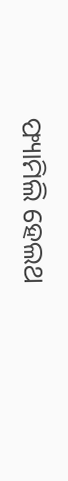ଫ୍ୟାମିଲି ହେଲଥ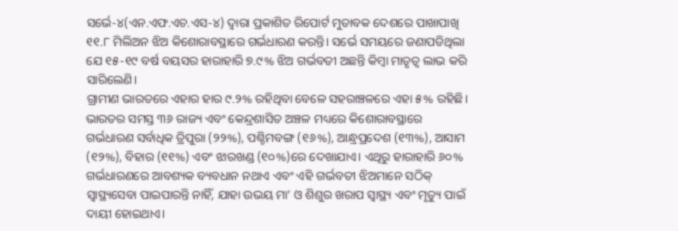ସର୍ଭେ-୪(ଏନ.ଏଫ.ଏଚ.ଏସ-୪) ଦ୍ୱାରା ପ୍ରକାଶିତ ରିପୋର୍ଟ ମୁତାବକ ଦେଶରେ ପାଖାପାଖି ୧୧.୮ ମିଲିଅନ ଝିଅ କିଶୋରାବସ୍ଥାରେ ଗର୍ଭଧାରଣ କରନ୍ତି। ସର୍ଭେ ସମୟରେ ଜଣାପଡିଥିଲା ଯେ ୧୫-୧୯ ବର୍ଷ ବୟସର ହାରାହାରି ୭.୯% ଝିଅ ଗର୍ଭବତୀ ଅଛନ୍ତି କିମ୍ବା ମାତୃତ୍ଵ ଲାଭ କରି ସାରିଲେଣି।
ଗ୍ରାମୀଣ ଭାରତରେ ଏହାର ହାର ୯.୨% ରହିଥିବା ବେଳେ ସହରାଞ୍ଚଳରେ ଏହା ୫% ରହିଛି। ଭାରତର ସମସ୍ତ ୩୬ ରାଜ୍ୟ ଏବଂ କେନ୍ଦ୍ରଶାସିତ ଅଞ୍ଚଳ ମଧ୍ୟରେ କିଶୋରାବସ୍ଥାରେ ଗର୍ଭଧାରଣ ସର୍ବାଧିକ ତ୍ରିପୁରା (୨୨%), ପଶ୍ଚିମବଙ୍ଗ (୧୬%), ଆନ୍ଧ୍ରପ୍ରଦେଶ (୧୩%), ଆସାମ (୧୨%), ବିହାର (୧୧%) ଏବଂ ଝାରଖଣ୍ଡ (୧୦%)ରେ ଦେଖାଯାଏ। ଏଥିରୁ ହାରାହାରି ୬୦% ଗର୍ଭଧାରଣରେ ଆବଶ୍ୟକ ବ୍ୟବଧାନ ନଥାଏ ଏବଂ ଏହି ଗର୍ଭବତୀ ଝିଅମାନେ ସଠିକ୍ ସ୍ୱାସ୍ଥ୍ୟସେବା ପାଇପାରନ୍ତି ନାହିଁ, ଯାହା ଉଭୟ ମା’ ଓ ଶିଶୁର ଖରାପ ସ୍ୱାସ୍ଥ୍ୟ ଏବଂ ମୃତ୍ୟୁ ପାଇଁ ଦାୟୀ ହୋଇଥାଏ।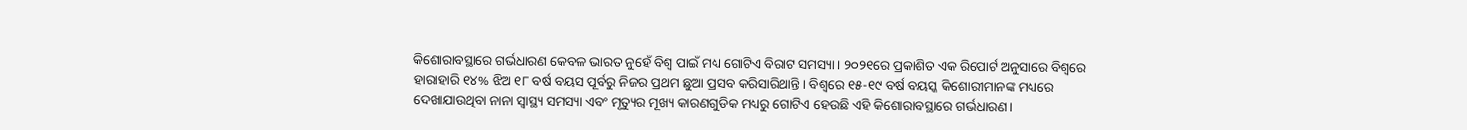କିଶୋରାବସ୍ଥାରେ ଗର୍ଭଧାରଣ କେବଳ ଭାରତ ନୁହେଁ ବିଶ୍ୱ ପାଇଁ ମଧ୍ୟ ଗୋଟିଏ ବିରାଟ ସମସ୍ୟା। ୨୦୨୧ରେ ପ୍ରକାଶିତ ଏକ ରିପୋର୍ଟ ଅନୁସାରେ ବିଶ୍ୱରେ ହାରାହାରି ୧୪% ଝିଅ ୧୮ ବର୍ଷ ବୟସ ପୂର୍ବରୁ ନିଜର ପ୍ରଥମ ଛୁଆ ପ୍ରସବ କରିସାରିଥାନ୍ତି। ବିଶ୍ୱରେ ୧୫-୧୯ ବର୍ଷ ବୟସ୍କ କିଶୋରୀମାନଙ୍କ ମଧ୍ୟରେ ଦେଖାଯାଉଥିବା ନାନା ସ୍ୱାସ୍ଥ୍ୟ ସମସ୍ୟା ଏବଂ ମୃତ୍ୟୁର ମୂଖ୍ୟ କାରଣଗୁଡିକ ମଧ୍ୟରୁ ଗୋଟିଏ ହେଉଛି ଏହି କିଶୋରାବସ୍ଥାରେ ଗର୍ଭଧାରଣ।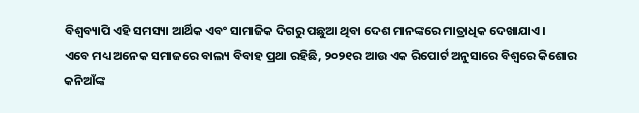ବିଶ୍ୱବ୍ୟାପି ଏହି ସମସ୍ୟା ଆର୍ଥିକ ଏବଂ ସାମାଜିକ ଦିଗରୁ ପଛୁଆ ଥିବା ଦେଶ ମାନଙ୍କରେ ମାତ୍ରାଧିକ ଦେଖାଯାଏ।
ଏବେ ମଧ୍ୟ ଅନେକ ସମାଜରେ ବାଲ୍ୟ ବିବାହ ପ୍ରଥା ରହିଛି, ୨୦୨୧ର ଆଉ ଏକ ରିପୋର୍ଟ ଅନୁସାରେ ବିଶ୍ୱରେ କିଶୋର କନିଆଁଙ୍କ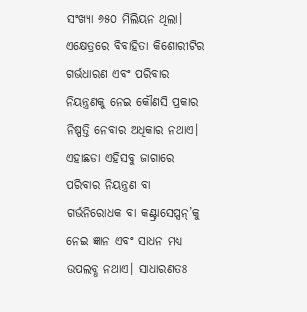ସଂଖ୍ୟା ୬୫୦ ମିଲିୟନ ଥିଲା। ଏକ୍ଷେତ୍ରରେ ବିବାହିତା କିଶୋରୀଟିର ଗର୍ଭଧାରଣ ଏବଂ ପରିବାର ନିୟନ୍ତ୍ରଣକୁ ନେଇ କୌଣସି ପ୍ରକାର ନିଷ୍ପତ୍ତି ନେବାର ଅଧିକାର ନଥାଏ। ଏହାଛଡା ଏହିସବୁ ଜାଗାରେ ପରିବାର ନିୟନ୍ତ୍ରଣ ବା ଗର୍ଭନିରୋଧକ ବା କଣ୍ଟ୍ରାସେପ୍ସନ୍’କୁ ନେଇ ଜ୍ଞାନ ଏବଂ ସାଧନ ମଧ୍ୟ ଉପଲବ୍ଧ ନଥାଏ। ସାଧାରଣତଃ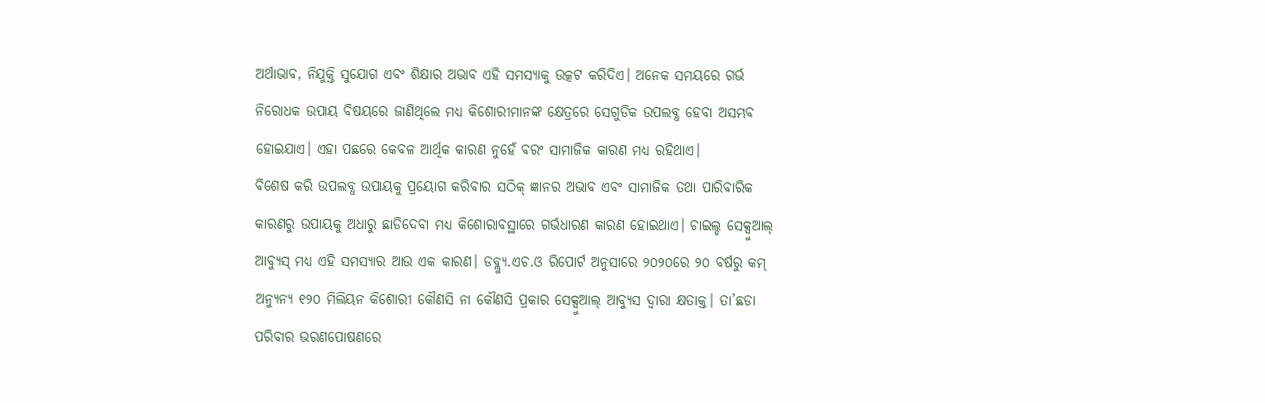ଅର୍ଥାଭାବ, ନିଯୁକ୍ତି ସୁଯୋଗ ଏବଂ ଶିକ୍ଷାର ଅଭାବ ଏହି ସମସ୍ୟାକୁ ଉତ୍କଟ କରିଦିଏ। ଅନେକ ସମୟରେ ଗର୍ଭ ନିରୋଧକ ଉପାୟ ବିଷୟରେ ଜାଣିଥିଲେ ମଧ୍ୟ କିଶୋରୀମାନଙ୍କ କ୍ଷେତ୍ରରେ ସେଗୁଡିକ ଉପଲବ୍ଧ ହେବା ଅସମ୍ଭବ ହୋଇଯାଏ। ଏହା ପଛରେ କେବଳ ଆର୍ଥିକ କାରଣ ନୁହେଁ ବରଂ ସାମାଜିକ କାରଣ ମଧ୍ୟ ରହିଥାଏ।
ବିଶେଷ କରି ଉପଲବ୍ଧ ଉପାୟକୁ ପ୍ରୟୋଗ କରିବାର ସଠିକ୍ ଜ୍ଞାନର ଅଭାବ ଏବଂ ସାମାଜିକ ତଥା ପାରିବାରିକ କାରଣରୁ ଉପାୟକୁ ଅଧାରୁ ଛାଡିଦେବା ମଧ୍ୟ କିଶୋରାବସ୍ଥାରେ ଗର୍ଭଧାରଣ କାରଣ ହୋଇଥାଏ। ଚାଇଲ୍ଡ ସେକ୍ସୁଆଲ୍ ଆବ୍ୟୁସ୍ ମଧ୍ୟ ଏହି ସମସ୍ୟାର ଆଉ ଏକ କାରଣ। ଡବ୍ଲ୍ୟୁ.ଏଚ.ଓ ରିପୋର୍ଟ ଅନୁସାରେ ୨୦୨୦ରେ ୨୦ ବର୍ଷରୁ କମ୍ ଅନ୍ୟୁନ୍ୟ ୧୨୦ ମିଲିୟନ କିଶୋରୀ କୌଣସି ନା କୌଣସି ପ୍ରକାର ସେକ୍ସୁଆଲ୍ ଆବ୍ୟୁସ ଦ୍ୱାରା କ୍ଷତାକ୍ତ। ତା’ଛଡା ପରିବାର ଭରଣପୋଷଣରେ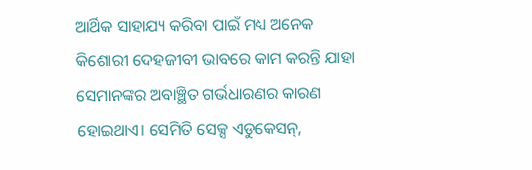ଆର୍ଥିକ ସାହାଯ୍ୟ କରିବା ପାଇଁ ମଧ୍ୟ ଅନେକ କିଶୋରୀ ଦେହଜୀବୀ ଭାବରେ କାମ କରନ୍ତି ଯାହା ସେମାନଙ୍କର ଅବାଞ୍ଛିତ ଗର୍ଭଧାରଣର କାରଣ ହୋଇଥାଏ। ସେମିତି ସେକ୍ସ ଏଡୁକେସନ୍,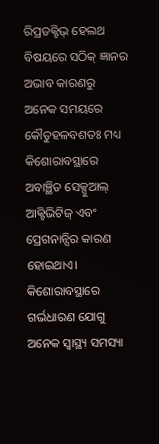ରିପ୍ରଡକ୍ଟିଭ୍ ହେଲଥ ବିଷୟରେ ସଠିକ୍ ଜ୍ଞାନର ଅଭାବ କାରଣରୁ ଅନେକ ସମୟରେ କୌତୁହଳବଶତଃ ମଧ୍ୟ କିଶୋରାବସ୍ଥାରେ ଅବାଞ୍ଛିତ ସେକ୍ସୁଆଲ୍ ଆକ୍ଟିଭିଟିଜ୍ ଏବଂ ପ୍ରେଗନାନ୍ସିର କାରଣ ହୋଇଥାଏ।
କିଶୋରାବସ୍ଥାରେ ଗର୍ଭଧାରଣ ଯୋଗୁ ଅନେକ ସ୍ୱାସ୍ଥ୍ୟ ସମସ୍ୟା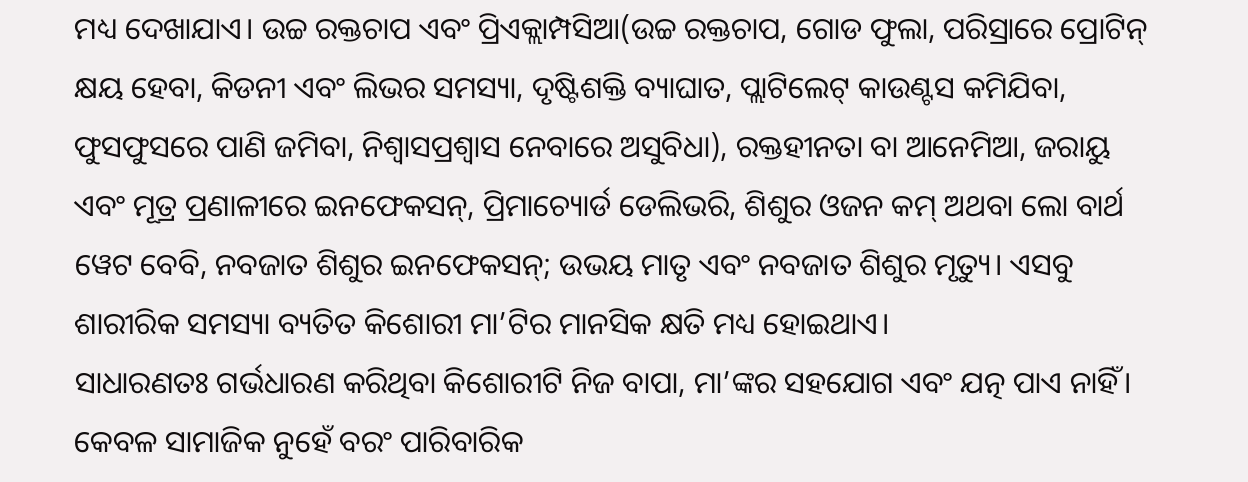ମଧ୍ୟ ଦେଖାଯାଏ। ଉଚ୍ଚ ରକ୍ତଚାପ ଏବଂ ପ୍ରିଏକ୍ଲାମ୍ପସିଆ(ଉଚ୍ଚ ରକ୍ତଚାପ, ଗୋଡ ଫୁଲା, ପରିସ୍ରାରେ ପ୍ରୋଟିନ୍ କ୍ଷୟ ହେବା, କିଡନୀ ଏବଂ ଲିଭର ସମସ୍ୟା, ଦୃଷ୍ଟିଶକ୍ତି ବ୍ୟାଘାତ, ପ୍ଲାଟିଲେଟ୍ କାଉଣ୍ଟସ କମିଯିବା, ଫୁସଫୁସରେ ପାଣି ଜମିବା, ନିଶ୍ୱାସପ୍ରଶ୍ୱାସ ନେବାରେ ଅସୁବିଧା), ରକ୍ତହୀନତା ବା ଆନେମିଆ, ଜରାୟୁ ଏବଂ ମୂତ୍ର ପ୍ରଣାଳୀରେ ଇନଫେକସନ୍, ପ୍ରିମାଚ୍ୟୋର୍ଡ ଡେଲିଭରି, ଶିଶୁର ଓଜନ କମ୍ ଅଥବା ଲୋ ବାର୍ଥ ୱେଟ ବେବି, ନବଜାତ ଶିଶୁର ଇନଫେକସନ୍; ଉଭୟ ମାତୃ ଏବଂ ନବଜାତ ଶିଶୁର ମୃତ୍ୟୁ। ଏସବୁ ଶାରୀରିକ ସମସ୍ୟା ବ୍ୟତିତ କିଶୋରୀ ମା’ଟିର ମାନସିକ କ୍ଷତି ମଧ୍ୟ ହୋଇଥାଏ।
ସାଧାରଣତଃ ଗର୍ଭଧାରଣ କରିଥିବା କିଶୋରୀଟି ନିଜ ବାପା, ମା’ଙ୍କର ସହଯୋଗ ଏବଂ ଯତ୍ନ ପାଏ ନାହିଁ। କେବଳ ସାମାଜିକ ନୁହେଁ ବରଂ ପାରିବାରିକ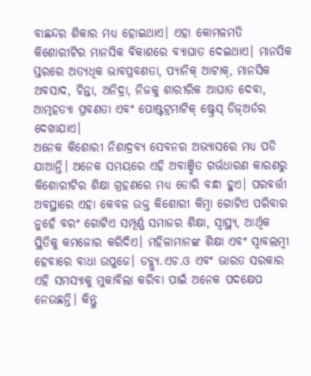ବାଛନ୍ଦର ଶିକାର ମଧ୍ୟ ହୋଇଥାଏ। ଏହା କୋମଳମତି କିଶୋରୀଟିର ମାନସିକ ବିକାଶରେ ବ୍ୟାଘାତ ଦେଇଥାଏ। ମାନସିକ ସ୍ତରରେ ଅତ୍ୟଧିକ ଭାବପ୍ରବଣତା, ପ୍ୟାନିକ୍ ଆଟାକ୍, ମାନସିକ ଅବସାଦ, ଚିନ୍ତା, ଅନିଦ୍ରା, ନିଜକୁ ଶାରୀରିକ ଆଘାତ ଦେବା, ଆତ୍ମହତ୍ୟା ପ୍ରବଣତା ଏବଂ ପୋଷ୍ଟଟ୍ରମାଟିକ୍ ଷ୍ଟ୍ରେସ୍ ଡିଜ୍ଅର୍ଡର ଦେଖାଯାଏ।
ଅନେକ କିଶୋରୀ ନିଶାଦ୍ରବ୍ୟ ସେବନର ଅଭ୍ୟାସରେ ମଧ୍ୟ ପଡି ଯାଆନ୍ତି। ଅନେକ ସମୟରେ ଏହି ଅବାଞ୍ଛିତ ଗର୍ଭଧାରଣ କାରଣରୁ କିଶୋରୀଟିର ଶିକ୍ଷା ଗ୍ରହଣରେ ମଧ୍ୟ ଡୋରି ବନ୍ଧା ହୁଏ। ପରବର୍ତ୍ତୀ ଅବସ୍ଥାରେ ଏହା କେବଳ ଉକ୍ତ କିଶୋରୀ କିମ୍ବା ଗୋଟିଏ ପରିବାର ନୁହେଁ ବରଂ ଗୋଟିଏ ସମ୍ପୂର୍ଣ୍ଣ ସମାଜର ଶିକ୍ଷା, ସ୍ୱାସ୍ଥ୍ୟ, ଆର୍ଥିକ ସ୍ଥିତିକୁ କମଜୋର କରିଦିଏ। ମହିଳାମାନଙ୍କ ଶିକ୍ଷା ଏବଂ ସ୍ୱାବଲମ୍ବୀ ହେବାରେ ବାଧା ଉପୁଜେ। ଡବ୍ଲ୍ୟୁ.ଏଚ.ଓ ଏବଂ ଭାରତ ସରକାର ଏହି ସମସ୍ୟାକୁ ମୁକାବିଲା କରିବା ପାଇଁ ଅନେକ ପଦକ୍ଷେପ ନେଉଛନ୍ତି। କିନ୍ତୁ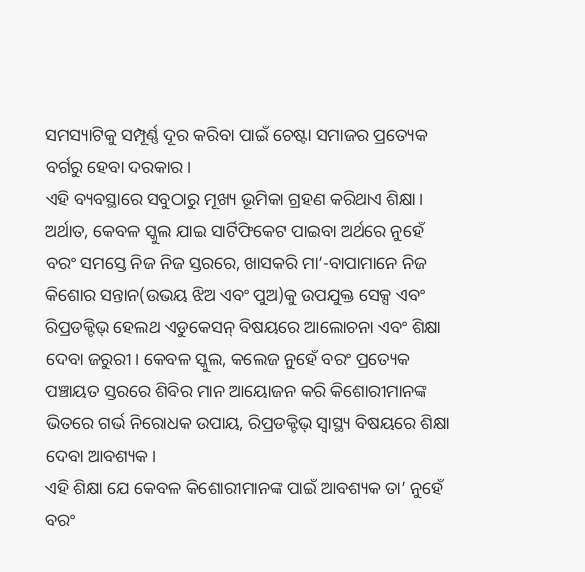ସମସ୍ୟାଟିକୁ ସମ୍ପୂର୍ଣ୍ଣ ଦୂର କରିବା ପାଇଁ ଚେଷ୍ଟା ସମାଜର ପ୍ରତ୍ୟେକ ବର୍ଗରୁ ହେବା ଦରକାର।
ଏହି ବ୍ୟବସ୍ଥାରେ ସବୁଠାରୁ ମୂଖ୍ୟ ଭୂମିକା ଗ୍ରହଣ କରିଥାଏ ଶିକ୍ଷା। ଅର୍ଥାତ, କେବଳ ସ୍କୁଲ ଯାଇ ସାର୍ଟିଫିକେଟ ପାଇବା ଅର୍ଥରେ ନୁହେଁ ବରଂ ସମସ୍ତେ ନିଜ ନିଜ ସ୍ତରରେ, ଖାସକରି ମା’-ବାପାମାନେ ନିଜ କିଶୋର ସନ୍ତାନ(ଉଭୟ ଝିଅ ଏବଂ ପୁଅ)କୁ ଉପଯୁକ୍ତ ସେକ୍ସ ଏବଂ ରିପ୍ରଡକ୍ଟିଭ୍ ହେଲଥ ଏଡୁକେସନ୍ ବିଷୟରେ ଆଲୋଚନା ଏବଂ ଶିକ୍ଷା ଦେବା ଜରୁରୀ। କେବଳ ସ୍କୁଲ, କଲେଜ ନୁହେଁ ବରଂ ପ୍ରତ୍ୟେକ ପଞ୍ଚାୟତ ସ୍ତରରେ ଶିବିର ମାନ ଆୟୋଜନ କରି କିଶୋରୀମାନଙ୍କ ଭିତରେ ଗର୍ଭ ନିରୋଧକ ଉପାୟ, ରିପ୍ରଡକ୍ଟିଭ୍ ସ୍ୱାସ୍ଥ୍ୟ ବିଷୟରେ ଶିକ୍ଷା ଦେବା ଆବଶ୍ୟକ।
ଏହି ଶିକ୍ଷା ଯେ କେବଳ କିଶୋରୀମାନଙ୍କ ପାଇଁ ଆବଶ୍ୟକ ତା’ ନୁହେଁ ବରଂ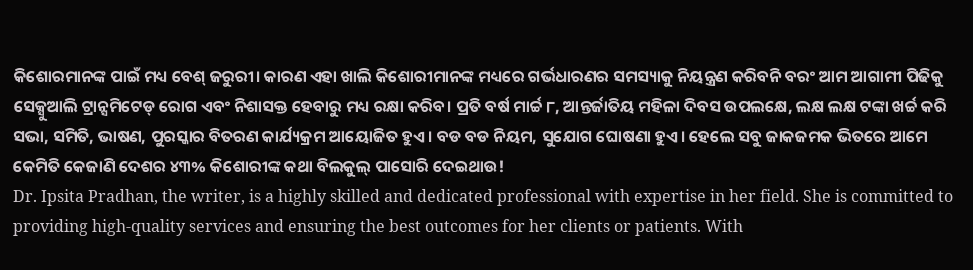କିଶୋରମାନଙ୍କ ପାଇଁ ମଧ୍ୟ ବେଶ୍ ଜରୁରୀ। କାରଣ ଏହା ଖାଲି କିଶୋରୀମାନଙ୍କ ମଧ୍ୟରେ ଗର୍ଭଧାରଣର ସମସ୍ୟାକୁ ନିୟନ୍ତ୍ରଣ କରିବନି ବରଂ ଆମ ଆଗାମୀ ପିଢିକୁ ସେକ୍ସୁଆଲି ଟ୍ରାନ୍ସମିଟେଡ୍ ରୋଗ ଏବଂ ନିଶାସକ୍ତ ହେବାରୁ ମଧ୍ୟ ରକ୍ଷା କରିବ। ପ୍ରତି ବର୍ଷ ମାର୍ଚ୍ଚ ୮, ଆନ୍ତର୍ଜାତିୟ ମହିଳା ଦିବସ ଉପଲକ୍ଷେ, ଲକ୍ଷ ଲକ୍ଷ ଟଙ୍କା ଖର୍ଚ୍ଚ କରି ସଭା, ସମିତି, ଭାଷଣ, ପୁରସ୍କାର ବିତରଣ କାର୍ଯ୍ୟକ୍ରମ ଆୟୋଜିତ ହୁଏ। ବଡ ବଡ ନିୟମ, ସୁଯୋଗ ଘୋଷଣା ହୁଏ। ହେଲେ ସବୁ ଜାକଜମକ ଭିତରେ ଆମେ କେମିତି କେଜାଣି ଦେଶର ୪୩% କିଶୋରୀଙ୍କ କଥା ବିଲକୁଲ୍ ପାସୋରି ଦେଇଥାଉ!
Dr. Ipsita Pradhan, the writer, is a highly skilled and dedicated professional with expertise in her field. She is committed to providing high-quality services and ensuring the best outcomes for her clients or patients. With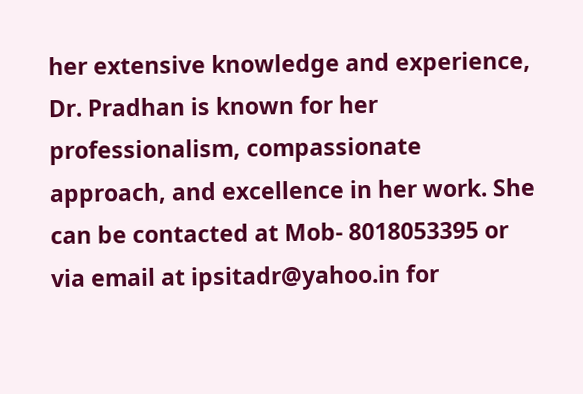her extensive knowledge and experience, Dr. Pradhan is known for her professionalism, compassionate approach, and excellence in her work. She can be contacted at Mob- 8018053395 or via email at ipsitadr@yahoo.in for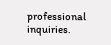professional inquiries.